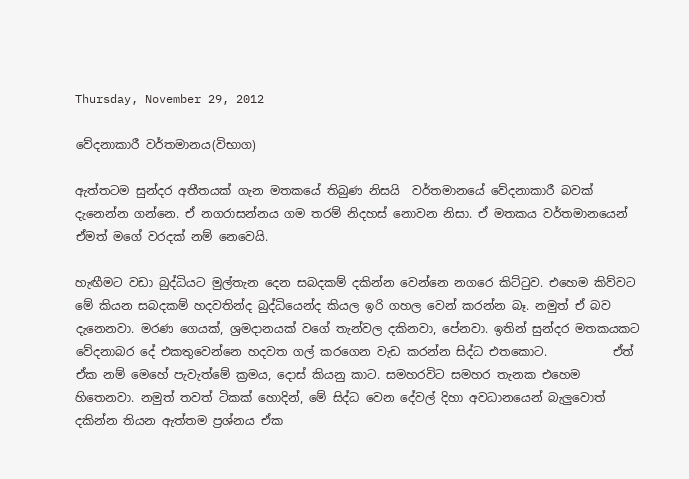Thursday, November 29, 2012

වේදනාකාරී වර්තමානය(විභාග)

ඇත්තටම සුන්දර අතීතයක් ගැන මතකයේ තිබුණ නිසයි  වර්තමානයේ වේදනාකාරී බවක් දැනෙන්න ගන්නෙ. ඒ නගරාසන්නය ගම තරම් නිදහස් නොවන නිසා. ඒ මතකය වර්තමානයෙන් ඒමත් මගේ වරදක් නම් නෙවෙයි.

හැඟීමට වඩා බුද්ධියට මුල්තැන දෙන සබදකම් දකින්න වෙන්නෙ නගරෙ කිට්ටුව. එහෙම කිව්වට මේ කියන සබදකම් හදවතින්ද බුද්ධියෙන්ද කියල ඉරි ගහල වෙන් කරන්න බෑ. නමුත් ඒ බව දැනෙනවා. මරණ ගෙයක්, ශ්‍රමදානයක් වගේ තැන්වල දකිනවා, පේනවා. ඉතින් සුන්දර මතකයකට වේදනාබර දේ එකතුවෙන්නෙ හදවත ගල් කරගෙන වැඩ කරන්න සිද්ධ එතකොට.           ඒත් ඒක නම් මෙහේ පැවැත්මේ ක්‍රමය, දොස් කියනු කාට. සමහරවිට සමහර තැනක එහෙම හිතෙනවා. නමුත් තවත් ටිකක් හොදින්, මේ සිද්ධ වෙන දේවල් දිහා අවධානයෙන් බැලුවොත් දකින්න තියන ඇත්තම ප්‍රශ්නය ඒක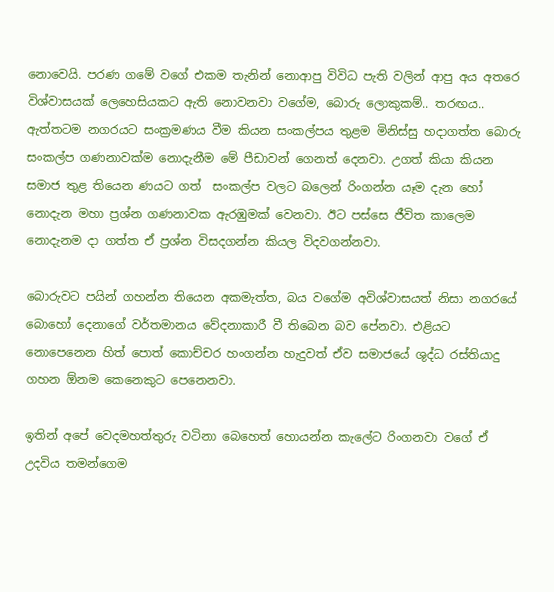නොවෙයි. පරණ ගමේ වගේ එකම තැනින් නොආපු විවිධ පැති වලින් ආපු අය අතරෙ විශ්වාසයක් ලෙහෙසියකට ඇති නොවනවා වගේම, බොරු ලොකුකම්.. තරඟය..         ඇත්තටම නගරයට සංක්‍රමණය වීම කියන සංකල්පය තුළම මිනිස්සු හදාගත්ත බොරු සංකල්ප ගණනාවක්ම නොදැනීම මේ පීඩාවන් ගෙනත් දෙනවා. උගත් කියා කියන සමාජ තුළ තියෙන ණයට ගත්  සංකල්ප වලට බලෙන් රිංගන්න යෑම දැන හෝ නොදැන මහා ප්‍රශ්න ගණනාවක ඇරඹුමක් වෙනවා. ඊට පස්සෙ ජීවිත කාලෙම නොදැනම දා ගත්ත ඒ ප්‍රශ්න විසදගන්න කියල විදවගන්නවා.

බොරුවට පයින් ගහන්න තියෙන අකමැත්ත, බය වගේම අවිශ්වාසයත් නිසා නගරයේ බොහෝ දෙනාගේ වර්තමානය වේදනාකාරී වී තිබෙන බව පේනවා. එළියට නොපෙනෙන හිත් පොත් කොච්චර හංගන්න හැදුවත් ඒව සමාජයේ ශුද්ධ රස්තියාදු ගහන ඕනම කෙනෙකුට පෙනෙනවා.

ඉතින් අපේ වෙදමහත්තුරු වටිනා බෙහෙත් හොයන්න කැලේට රිංගනවා වගේ ඒ උදවිය තමන්ගෙම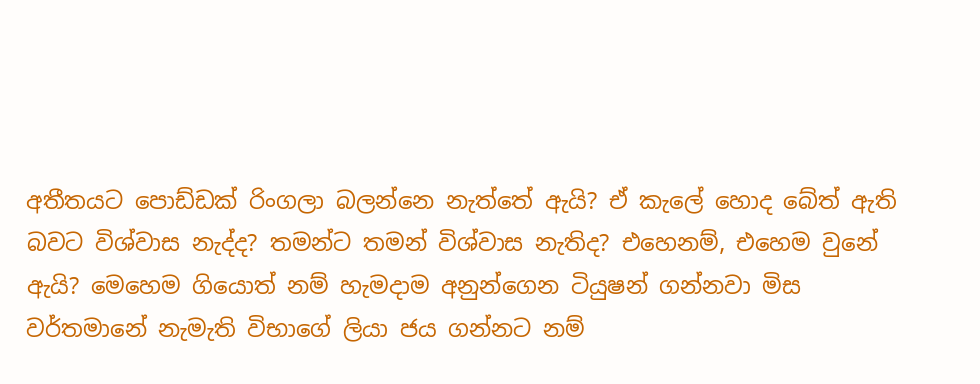අතීතයට පොඩ්ඩක් රිංගලා බලන්නෙ නැත්තේ ඇයි? ඒ කැලේ හොද බේත් ඇති බවට විශ්වාස නැද්ද? තමන්ට තමන් විශ්වාස නැතිද? එහෙනම්, එහෙම වුනේ ඇයි? මෙහෙම ගියොත් නම් හැමදාම අනුන්ගෙන ටියුෂන් ගන්නවා මිස වර්තමානේ නැමැති විභාගේ ලියා ජය ගන්නට නම්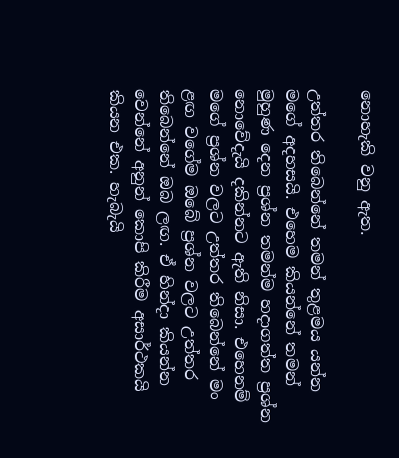නොහැකි වනු ඇත.

උත්තර තිබෙන්නේ තමන් තුළමය යන්න මගේ අදහසයි. එහෙම කියන්නේ තමන් මුහුණ දෙන ප්‍රශ්න තමන්ම හදාගත්ත ප්‍රශ්න නොවේදැයි දකින්නට ඇති නිසා. එහෙනම් මගේ ප්‍රශ්න වලට උත්තර තිබෙන්නේ මං ළඟ වගේම ඔබේ ප්‍රශ්න වලට උත්තර තිබෙන්නේ ඔබ ලඟ. ඒ හින්දා කියන්න වෙන්නේ අනුන් කොපි කිරීම අසාර්ථකයි කියන එක. හැබැයි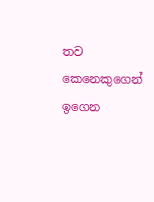තව කෙනෙකුගෙන් ඉගෙන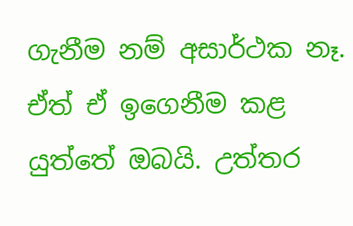ගැනීම නම් අසාර්ථක නෑ. ඒත් ඒ ඉගෙනීම කළ යුත්තේ ඔබයි. උත්තර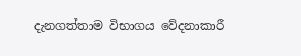දැනගත්තාම විභාගය වේදනාකාරී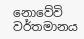නොවේවි වර්තමානය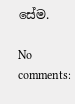සේම.

No comments: